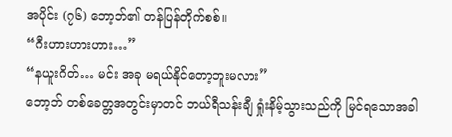အပိုင်း (၇၆) ဘော့ဘ်၏ တန်ပြန်တိုက်စစ်။
“ဂီးဟားဟားဟား…”
“နယူးဂိတ်… မင်း အခု မရယ်နိုင်တော့ဘူးမလား”
ဘော့ဘ် တစ်ခေတ္တအတွင်းမှာတင် ဘယ်ရီသန်းချီ ရှုံးနိမ့်သွားသည်ကို မြင်ရသောအခါ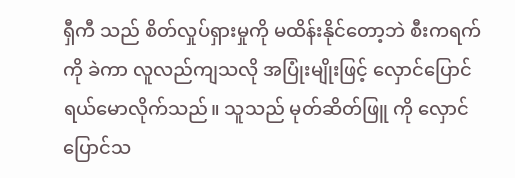ရှီကီ သည် စိတ်လှုပ်ရှားမှုကို မထိန်းနိုင်တော့ဘဲ စီးကရက်ကို ခဲကာ လူလည်ကျသလို အပြုံးမျိုးဖြင့် လှောင်ပြောင်ရယ်မောလိုက်သည်။ သူသည် မုတ်ဆိတ်ဖြူ ကို လှောင်ပြောင်သ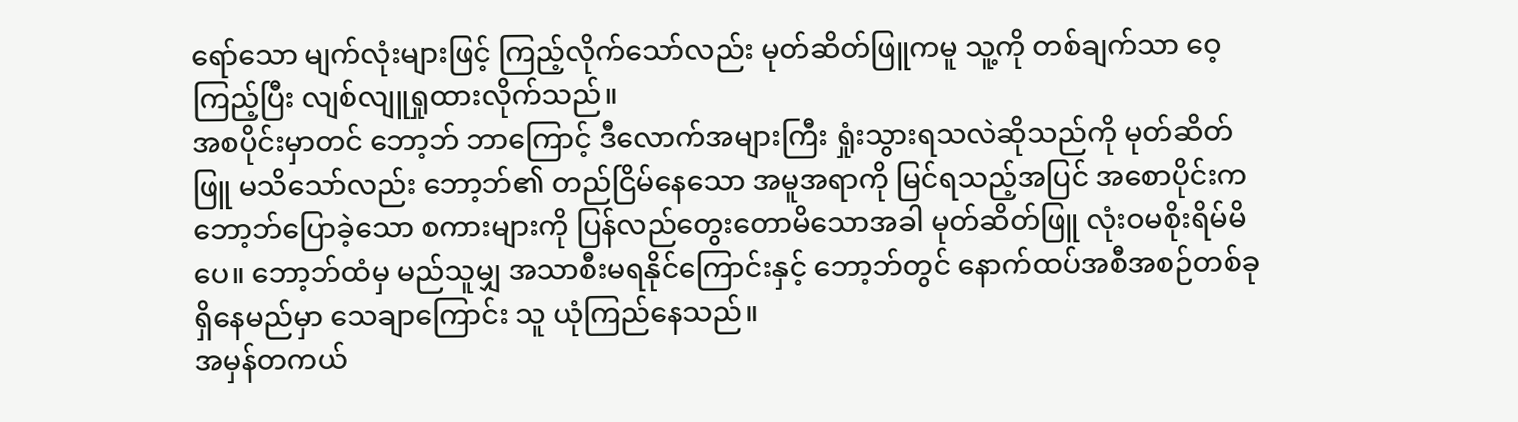ရော်သော မျက်လုံးများဖြင့် ကြည့်လိုက်သော်လည်း မုတ်ဆိတ်ဖြူကမူ သူ့ကို တစ်ချက်သာ ဝေ့ကြည့်ပြီး လျစ်လျူရှုထားလိုက်သည်။
အစပိုင်းမှာတင် ဘော့ဘ် ဘာကြောင့် ဒီလောက်အများကြီး ရှုံးသွားရသလဲဆိုသည်ကို မုတ်ဆိတ်ဖြူ မသိသော်လည်း ဘော့ဘ်၏ တည်ငြိမ်နေသော အမူအရာကို မြင်ရသည့်အပြင် အစောပိုင်းက ဘော့ဘ်ပြောခဲ့သော စကားများကို ပြန်လည်တွေးတောမိသောအခါ မုတ်ဆိတ်ဖြူ လုံးဝမစိုးရိမ်မိပေ။ ဘော့ဘ်ထံမှ မည်သူမျှ အသာစီးမရနိုင်ကြောင်းနှင့် ဘော့ဘ်တွင် နောက်ထပ်အစီအစဉ်တစ်ခု ရှိနေမည်မှာ သေချာကြောင်း သူ ယုံကြည်နေသည်။
အမှန်တကယ်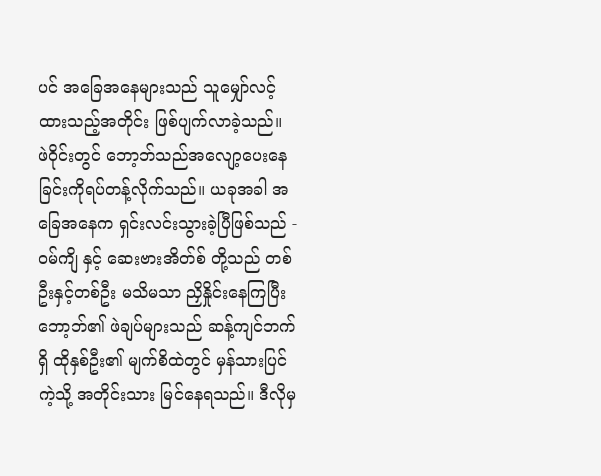ပင် အခြေအနေများသည် သူမျှော်လင့်ထားသည့်အတိုင်း ဖြစ်ပျက်လာခဲ့သည်။
ဖဲဝိုင်းတွင် ဘော့ဘ်သည်အလျော့ပေးနေခြင်းကိုရပ်တန့်လိုက်သည်။ ယခုအခါ အခြေအနေက ရှင်းလင်းသွားခဲ့ပြီဖြစ်သည် - ဝမ်ကျိ နှင့် ဆေးဗားအိတ်စ် တို့သည် တစ်ဦးနှင့်တစ်ဦး မသိမသာ ညှိနှိုင်းနေကြပြီး ဘော့ဘ်၏ ဖဲချပ်များသည် ဆန့်ကျင်ဘက်ရှိ ထိုနှစ်ဦး၏ မျက်စိထဲတွင် မှန်သားပြင်ကဲ့သို့ အတိုင်းသား မြင်နေရသည်။ ဒီလိုမှ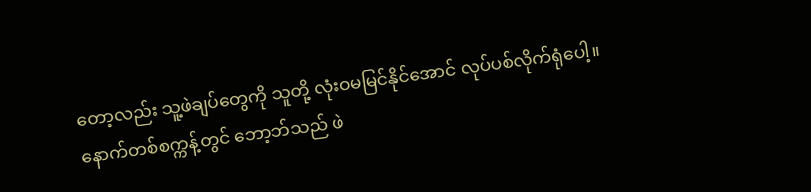တော့လည်း သူ့ဖဲချပ်တွေကို သူတို့ လုံးဝမမြင်နိုင်အောင် လုပ်ပစ်လိုက်ရုံပေါ့။
နောက်တစ်စက္ကန့်တွင် ဘော့ဘ်သည် ဖဲ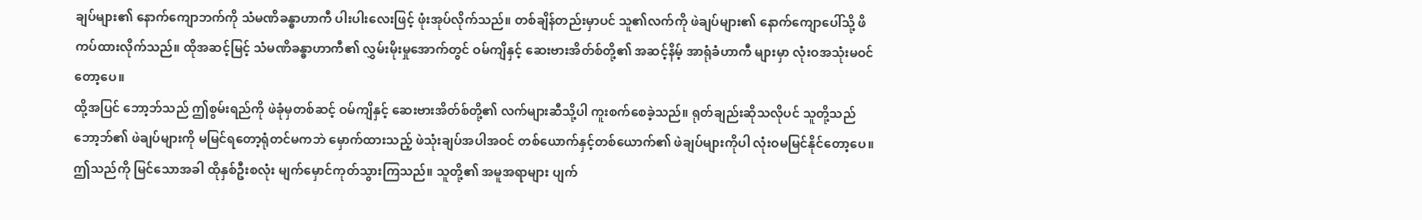ချပ်များ၏ နောက်ကျောဘက်ကို သံမဏိခန္ဓာဟာကီ ပါးပါးလေးဖြင့် ဖုံးအုပ်လိုက်သည်။ တစ်ချိန်တည်းမှာပင် သူ၏လက်ကို ဖဲချပ်များ၏ နောက်ကျောပေါ်သို့ ဖိကပ်ထားလိုက်သည်။ ထိုအဆင့်မြင့် သံမဏိခန္ဓာဟာကီ၏ လွှမ်းမိုးမှုအောက်တွင် ဝမ်ကျိနှင့် ဆေးဗားအိတ်စ်တို့၏ အဆင့်နိမ့် အာရုံခံဟာကီ များမှာ လုံးဝအသုံးမဝင်တော့ပေ။
ထို့အပြင် ဘော့ဘ်သည် ဤစွမ်းရည်ကို ဖဲခုံမှတစ်ဆင့် ဝမ်ကျိနှင့် ဆေးဗားအိတ်စ်တို့၏ လက်များဆီသို့ပါ ကူးစက်စေခဲ့သည်။ ရုတ်ချည်းဆိုသလိုပင် သူတို့သည် ဘော့ဘ်၏ ဖဲချပ်များကို မမြင်ရတော့ရုံတင်မကဘဲ မှောက်ထားသည့် ဖဲသုံးချပ်အပါအဝင် တစ်ယောက်နှင့်တစ်ယောက်၏ ဖဲချပ်များကိုပါ လုံးဝမမြင်နိုင်တော့ပေ။
ဤသည်ကို မြင်သောအခါ ထိုနှစ်ဦးစလုံး မျက်မှောင်ကုတ်သွားကြသည်။ သူတို့၏ အမူအရာများ ပျက်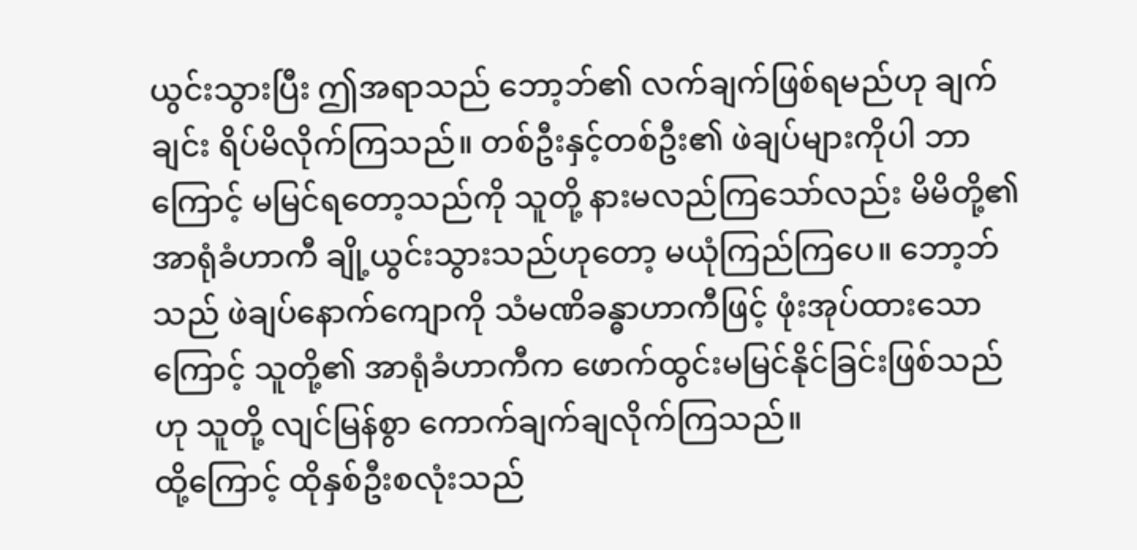ယွင်းသွားပြီး ဤအရာသည် ဘော့ဘ်၏ လက်ချက်ဖြစ်ရမည်ဟု ချက်ချင်း ရိပ်မိလိုက်ကြသည်။ တစ်ဦးနှင့်တစ်ဦး၏ ဖဲချပ်များကိုပါ ဘာကြောင့် မမြင်ရတော့သည်ကို သူတို့ နားမလည်ကြသော်လည်း မိမိတို့၏ အာရုံခံဟာကီ ချို့ယွင်းသွားသည်ဟုတော့ မယုံကြည်ကြပေ။ ဘော့ဘ်သည် ဖဲချပ်နောက်ကျောကို သံမဏိခန္ဓာဟာကီဖြင့် ဖုံးအုပ်ထားသောကြောင့် သူတို့၏ အာရုံခံဟာကီက ဖောက်ထွင်းမမြင်နိုင်ခြင်းဖြစ်သည်ဟု သူတို့ လျင်မြန်စွာ ကောက်ချက်ချလိုက်ကြသည်။
ထို့ကြောင့် ထိုနှစ်ဦးစလုံးသည်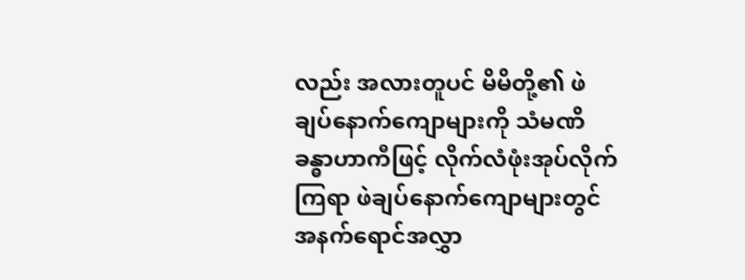လည်း အလားတူပင် မိမိတို့၏ ဖဲချပ်နောက်ကျောများကို သံမဏိခန္ဓာဟာကီဖြင့် လိုက်လံဖုံးအုပ်လိုက်ကြရာ ဖဲချပ်နောက်ကျောများတွင် အနက်ရောင်အလွှာ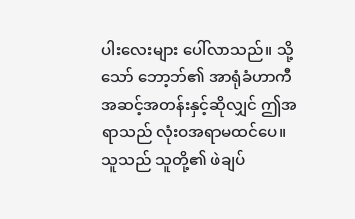ပါးလေးများ ပေါ်လာသည်။ သို့သော် ဘော့ဘ်၏ အာရုံခံဟာကီ အဆင့်အတန်းနှင့်ဆိုလျှင် ဤအရာသည် လုံးဝအရာမထင်ပေ။ သူသည် သူတို့၏ ဖဲချပ်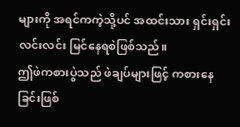များကို အရင်ကကဲ့သို့ပင် အထင်းသား ရှင်းရှင်းလင်းလင်း မြင်နေရစဲဖြစ်သည်။
ဤဖဲကစားပွဲသည် ဖဲချပ်များဖြင့် ကစားနေခြင်းဖြစ်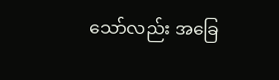သော်လည်း အခြေ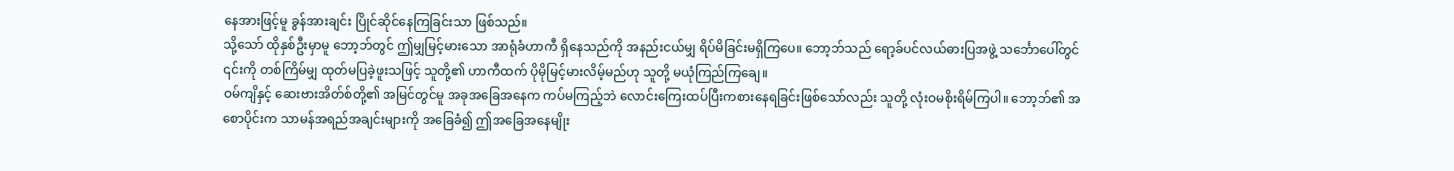နေအားဖြင့်မူ ခွန်အားချင်း ပြိုင်ဆိုင်နေကြခြင်းသာ ဖြစ်သည်။
သို့သော် ထိုနှစ်ဦးမှာမူ ဘော့ဘ်တွင် ဤမျှမြင့်မားသော အာရုံခံဟာကီ ရှိနေသည်ကို အနည်းငယ်မျှ ရိပ်မိခြင်းမရှိကြပေ။ ဘော့ဘ်သည် ရော့ခ်ပင်လယ်ဓားပြအဖွဲ့ သင်္ဘောပေါ်တွင် ၎င်းကို တစ်ကြိမ်မျှ ထုတ်မပြခဲ့ဖူးသဖြင့် သူတို့၏ ဟာကီထက် ပိုမိုမြင့်မားလိမ့်မည်ဟု သူတို့ မယုံကြည်ကြချေ။
ဝမ်ကျိနှင့် ဆေးဗားအိတ်စ်တို့၏ အမြင်တွင်မူ အခုအခြေအနေက ကပ်မကြည့်ဘဲ လောင်းကြေးထပ်ပြီးကစားနေရခြင်းဖြစ်သော်လည်း သူတို့ လုံးဝမစိုးရိမ်ကြပါ။ ဘော့ဘ်၏ အစောပိုင်းက သာမန်အရည်အချင်းများကို အခြေခံ၍ ဤအခြေအနေမျိုး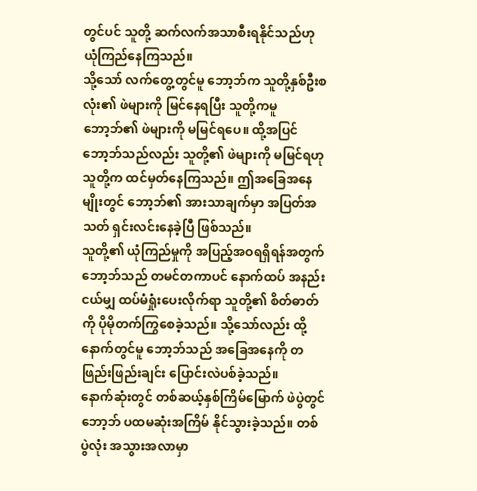တွင်ပင် သူတို့ ဆက်လက်အသာစီးရနိုင်သည်ဟု ယုံကြည်နေကြသည်။
သို့သော် လက်တွေ့တွင်မူ ဘော့ဘ်က သူတို့နှစ်ဦးစလုံး၏ ဖဲများကို မြင်နေရပြီး သူတို့ကမူ ဘော့ဘ်၏ ဖဲများကို မမြင်ရပေ။ ထို့အပြင် ဘော့ဘ်သည်လည်း သူတို့၏ ဖဲများကို မမြင်ရဟု သူတို့က ထင်မှတ်နေကြသည်။ ဤအခြေအနေမျိုးတွင် ဘော့ဘ်၏ အားသာချက်မှာ အပြတ်အသတ် ရှင်းလင်းနေခဲ့ပြီ ဖြစ်သည်။
သူတို့၏ ယုံကြည်မှုကို အပြည့်အဝရရှိရန်အတွက် ဘော့ဘ်သည် တမင်တကာပင် နောက်ထပ် အနည်းငယ်မျှ ထပ်မံရှုံးပေးလိုက်ရာ သူတို့၏ စိတ်ဓာတ်ကို ပိုမိုတက်ကြွစေခဲ့သည်။ သို့သော်လည်း ထို့နောက်တွင်မူ ဘော့ဘ်သည် အခြေအနေကို တဖြည်းဖြည်းချင်း ပြောင်းလဲပစ်ခဲ့သည်။
နောက်ဆုံးတွင် တစ်ဆယ့်နှစ်ကြိမ်မြောက် ဖဲပွဲတွင် ဘော့ဘ် ပထမဆုံးအကြိမ် နိုင်သွားခဲ့သည်။ တစ်ပွဲလုံး အသွားအလာမှာ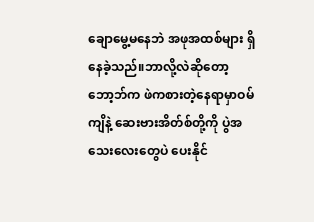ချောမွေ့မနေဘဲ အဖုအထစ်များ ရှိနေခဲ့သည်။ဘာလို့လဲဆိုတော့ ဘော့ဘ်က ဖဲကစားတဲ့နေရာမှာဝမ်ကျိနဲ့ ဆေးဗားအိတ်စ်တို့ကို ပွဲအသေးလေးတွေပဲ ပေးနိုင်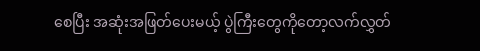စေပြီး အဆုံးအဖြတ်ပေးမယ့် ပွဲကြီးတွေကိုတော့လက်လွှတ်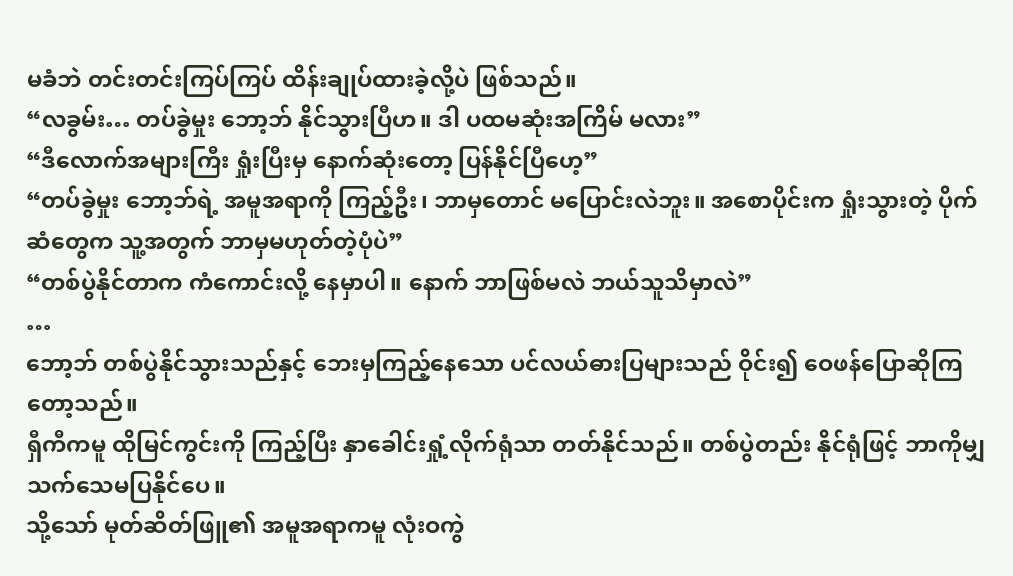မခံဘဲ တင်းတင်းကြပ်ကြပ် ထိန်းချုပ်ထားခဲ့လို့ပဲ ဖြစ်သည်။
“လခွမ်း… တပ်ခွဲမှုး ဘော့ဘ် နိုင်သွားပြီဟ။ ဒါ ပထမဆုံးအကြိမ် မလား”
“ဒီလောက်အများကြီး ရှုံးပြီးမှ နောက်ဆုံးတော့ ပြန်နိုင်ပြီဟေ့”
“တပ်ခွဲမှုး ဘော့ဘ်ရဲ့ အမူအရာကို ကြည့်ဦး၊ ဘာမှတောင် မပြောင်းလဲဘူး။ အစောပိုင်းက ရှုံးသွားတဲ့ ပိုက်ဆံတွေက သူ့အတွက် ဘာမှမဟုတ်တဲ့ပုံပဲ”
“တစ်ပွဲနိုင်တာက ကံကောင်းလို့ နေမှာပါ။ နောက် ဘာဖြစ်မလဲ ဘယ်သူသိမှာလဲ”
…
ဘော့ဘ် တစ်ပွဲနိုင်သွားသည်နှင့် ဘေးမှကြည့်နေသော ပင်လယ်ဓားပြများသည် ဝိုင်း၍ ဝေဖန်ပြောဆိုကြတော့သည်။
ရှီကီကမူ ထိုမြင်ကွင်းကို ကြည့်ပြီး နှာခေါင်းရှုံ့လိုက်ရုံသာ တတ်နိုင်သည်။ တစ်ပွဲတည်း နိုင်ရုံဖြင့် ဘာကိုမျှ သက်သေမပြနိုင်ပေ။
သို့သော် မုတ်ဆိတ်ဖြူ၏ အမူအရာကမူ လုံးဝကွဲ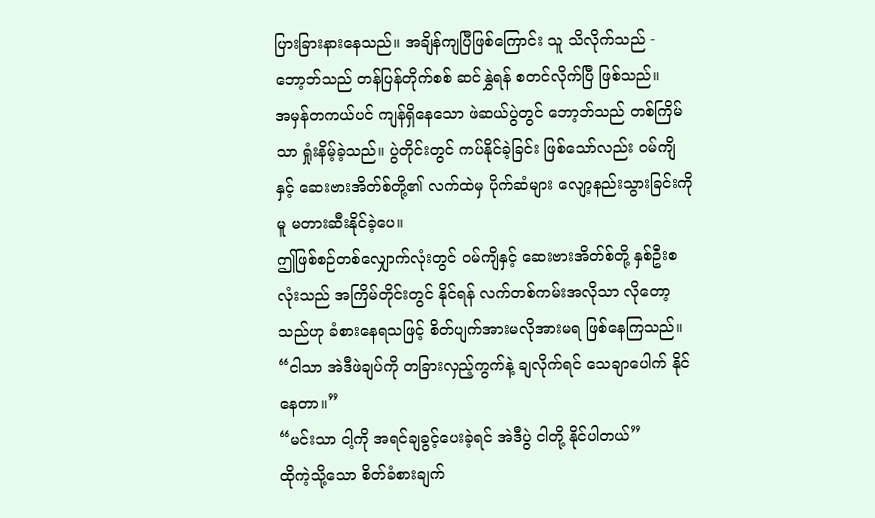ပြားခြားနားနေသည်။ အချိန်ကျပြီဖြစ်ကြောင်း သူ သိလိုက်သည် - ဘော့ဘ်သည် တန်ပြန်တိုက်စစ် ဆင်နွှဲရန် စတင်လိုက်ပြီ ဖြစ်သည်။
အမှန်တကယ်ပင် ကျန်ရှိနေသော ဖဲဆယ်ပွဲတွင် ဘော့ဘ်သည် တစ်ကြိမ်သာ ရှုံးနိမ့်ခဲ့သည်။ ပွဲတိုင်းတွင် ကပ်နိုင်ခဲ့ခြင်း ဖြစ်သော်လည်း ဝမ်ကျိနှင့် ဆေးဗားအိတ်စ်တို့၏ လက်ထဲမှ ပိုက်ဆံများ လျော့နည်းသွားခြင်းကိုမူ မတားဆီးနိုင်ခဲ့ပေ။
ဤဖြစ်စဉ်တစ်လျှောက်လုံးတွင် ဝမ်ကျိနှင့် ဆေးဗားအိတ်စ်တို့ နှစ်ဦးစလုံးသည် အကြိမ်တိုင်းတွင် နိုင်ရန် လက်တစ်ကမ်းအလိုသာ လိုတော့သည်ဟု ခံစားနေရသဖြင့် စိတ်ပျက်အားမလိုအားမရ ဖြစ်နေကြသည်။
“ငါသာ အဲဒီဖဲချပ်ကို တခြားလှည့်ကွက်နဲ့ ချလိုက်ရင် သေချာပေါက် နိုင်နေတာ။”
“မင်းသာ ငါ့ကို အရင်ချခွင့်ပေးခဲ့ရင် အဲဒီပွဲ ငါတို့ နိုင်ပါတယ်”
ထိုကဲ့သို့သော စိတ်ခံစားချက်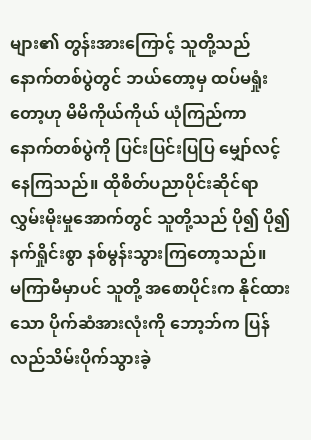များ၏ တွန်းအားကြောင့် သူတို့သည် နောက်တစ်ပွဲတွင် ဘယ်တော့မှ ထပ်မရှုံးတော့ဟု မိမိကိုယ်ကိုယ် ယုံကြည်ကာ နောက်တစ်ပွဲကို ပြင်းပြင်းပြပြ မျှော်လင့်နေကြသည်။ ထိုစိတ်ပညာပိုင်းဆိုင်ရာ လွှမ်းမိုးမှုအောက်တွင် သူတို့သည် ပို၍ ပို၍ နက်ရှိုင်းစွာ နစ်မွန်းသွားကြတော့သည်။
မကြာမီမှာပင် သူတို့ အစောပိုင်းက နိုင်ထားသော ပိုက်ဆံအားလုံးကို ဘော့ဘ်က ပြန်လည်သိမ်းပိုက်သွားခဲ့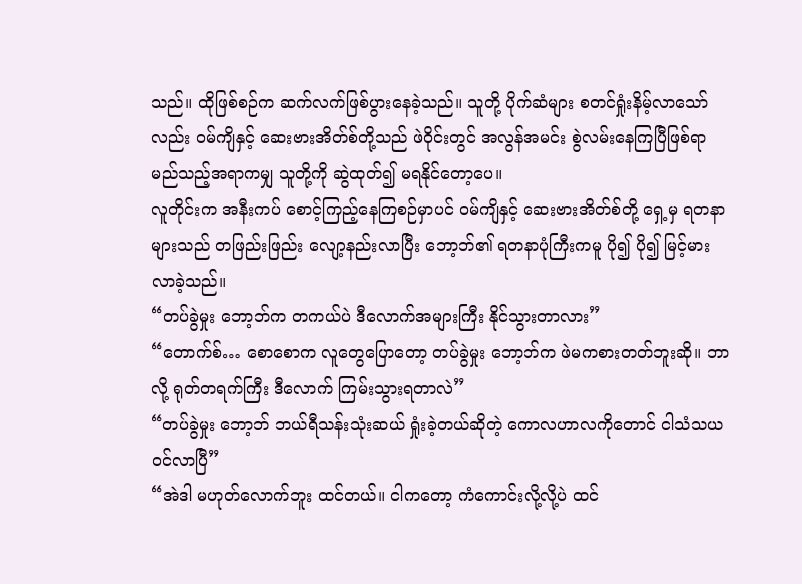သည်။ ထိုဖြစ်စဉ်က ဆက်လက်ဖြစ်ပွားနေခဲ့သည်။ သူတို့ ပိုက်ဆံများ စတင်ရှုံးနိမ့်လာသော်လည်း ဝမ်ကျိနှင့် ဆေးဗားအိတ်စ်တို့သည် ဖဲဝိုင်းတွင် အလွန်အမင်း စွဲလမ်းနေကြပြီဖြစ်ရာ မည်သည့်အရာကမျှ သူတို့ကို ဆွဲထုတ်၍ မရနိုင်တော့ပေ။
လူတိုင်းက အနီးကပ် စောင့်ကြည့်နေကြစဉ်မှာပင် ဝမ်ကျိနှင့် ဆေးဗားအိတ်စ်တို့ ရှေ့မှ ရတနာများသည် တဖြည်းဖြည်း လျော့နည်းလာပြီး ဘော့ဘ်၏ ရတနာပုံကြီးကမူ ပို၍ ပို၍ မြင့်မားလာခဲ့သည်။
“တပ်ခွဲမှုး ဘော့ဘ်က တကယ်ပဲ ဒီလောက်အများကြီး နိုင်သွားတာလား”
“တောက်စ်… စောစောက လူတွေပြောတော့ တပ်ခွဲမှုး ဘော့ဘ်က ဖဲမကစားတတ်ဘူးဆို။ ဘာလို့ ရုတ်တရက်ကြီး ဒီလောက် ကြမ်းသွားရတာလဲ”
“တပ်ခွဲမှုး ဘော့ဘ် ဘယ်ရီသန်းသုံးဆယ် ရှုံးခဲ့တယ်ဆိုတဲ့ ကောလဟာလကိုတောင် ငါသံသယဝင်လာပြီ”
“အဲဒါ မဟုတ်လောက်ဘူး ထင်တယ်။ ငါကတော့ ကံကောင်းလို့လို့ပဲ ထင်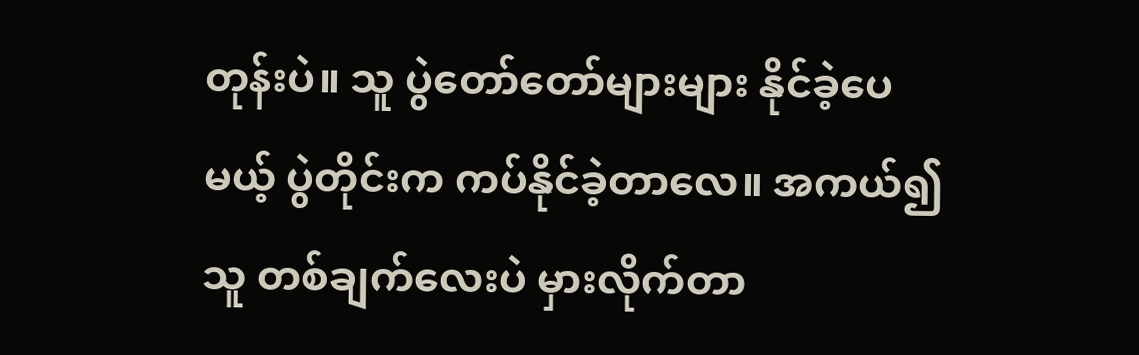တုန်းပဲ။ သူ ပွဲတော်တော်များများ နိုင်ခဲ့ပေမယ့် ပွဲတိုင်းက ကပ်နိုင်ခဲ့တာလေ။ အကယ်၍ သူ တစ်ချက်လေးပဲ မှားလိုက်တာ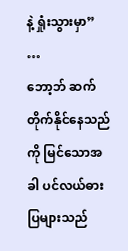နဲ့ ရှုံးသွားမှာ”
…
ဘော့ဘ် ဆက်တိုက်နိုင်နေသည်ကို မြင်သောအခါ ပင်လယ်ဓားပြများသည်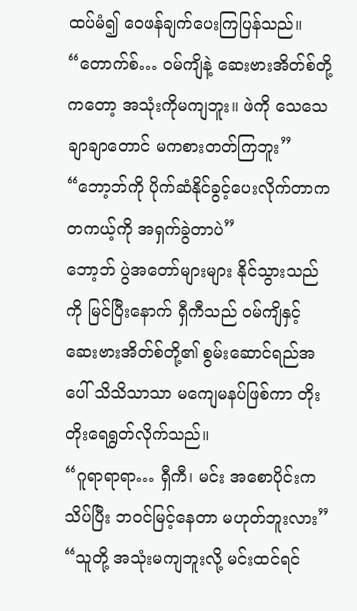ထပ်မံ၍ ဝေဖန်ချက်ပေးကြပြန်သည်။
“တောက်စ်… ဝမ်ကျိနဲ့ ဆေးဗားအိတ်စ်တို့ကတော့ အသုံးကိုမကျဘူး။ ဖဲကို သေသေချာချာတောင် မကစားတတ်ကြဘူး”
“ဘော့ဘ်ကို ပိုက်ဆံနိုင်ခွင့်ပေးလိုက်တာက တကယ့်ကို အရှက်ခွဲတာပဲ”
ဘော့ဘ် ပွဲအတော်များများ နိုင်သွားသည်ကို မြင်ပြီးနောက် ရှီကီသည် ဝမ်ကျိနှင့် ဆေးဗားအိတ်စ်တို့၏ စွမ်းဆောင်ရည်အပေါ် သိသိသာသာ မကျေမနပ်ဖြစ်ကာ တိုးတိုးရေရွတ်လိုက်သည်။
“ဂူရာရာရာ… ရှီကီ၊ မင်း အစောပိုင်းက သိပ်ပြီး ဘဝင်မြင့်နေတာ မဟုတ်ဘူးလား”
“သူတို့ အသုံးမကျဘူးလို့ မင်းထင်ရင်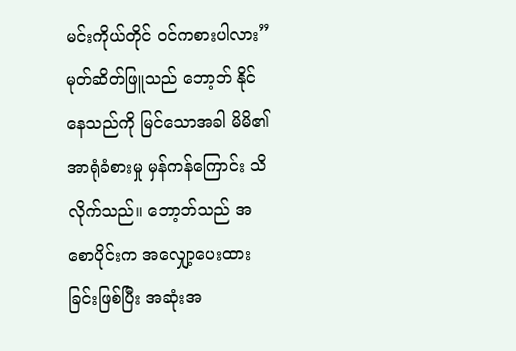မင်းကိုယ်တိုင် ဝင်ကစားပါလား”
မုတ်ဆိတ်ဖြူသည် ဘော့ဘ် နိုင်နေသည်ကို မြင်သောအခါ မိမိ၏ အာရုံခံစားမှု မှန်ကန်ကြောင်း သိလိုက်သည်။ ဘော့ဘ်သည် အစောပိုင်းက အလျှော့ပေးထားခြင်းဖြစ်ပြီး အဆုံးအ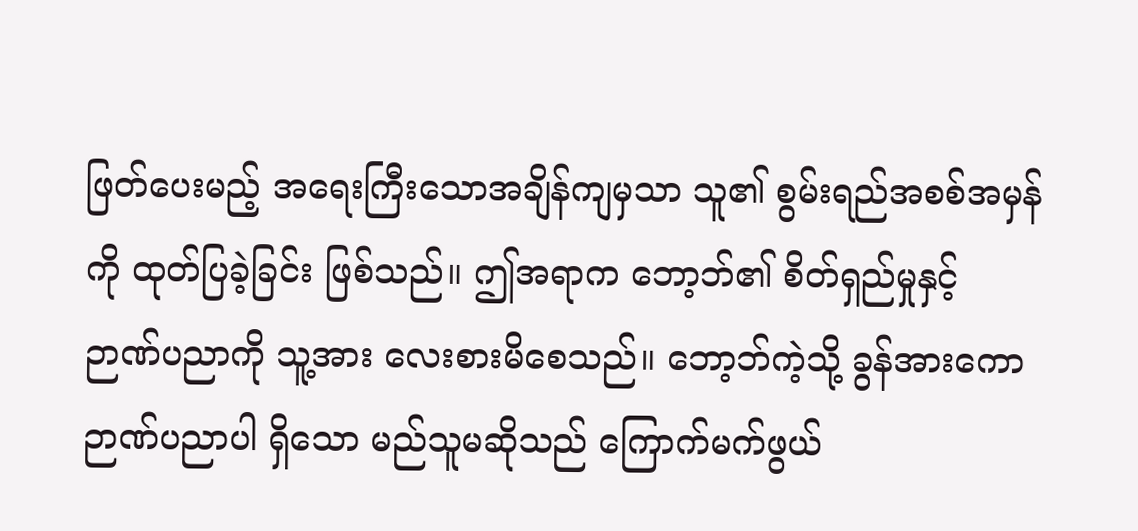ဖြတ်ပေးမည့် အရေးကြီးသောအချိန်ကျမှသာ သူ၏ စွမ်းရည်အစစ်အမှန်ကို ထုတ်ပြခဲ့ခြင်း ဖြစ်သည်။ ဤအရာက ဘော့ဘ်၏ စိတ်ရှည်မှုနှင့် ဉာဏ်ပညာကို သူ့အား လေးစားမိစေသည်။ ဘော့ဘ်ကဲ့သို့ ခွန်အားကော ဉာဏ်ပညာပါ ရှိသော မည်သူမဆိုသည် ကြောက်မက်ဖွယ်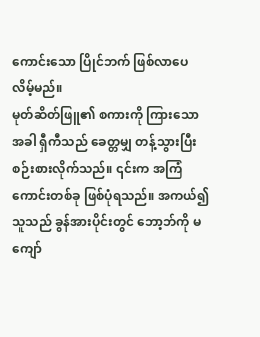ကောင်းသော ပြိုင်ဘက် ဖြစ်လာပေလိမ့်မည်။
မုတ်ဆိတ်ဖြူ၏ စကားကို ကြားသောအခါ ရှီကီသည် ခေတ္တမျှ တန့်သွားပြီး စဉ်းစားလိုက်သည်။ ၎င်းက အကြံကောင်းတစ်ခု ဖြစ်ပုံရသည်။ အကယ်၍ သူသည် ခွန်အားပိုင်းတွင် ဘော့ဘ်ကို မကျော်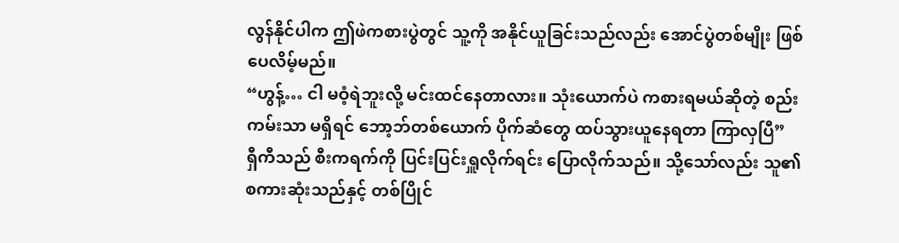လွန်နိုင်ပါက ဤဖဲကစားပွဲတွင် သူ့ကို အနိုင်ယူခြင်းသည်လည်း အောင်ပွဲတစ်မျိုး ဖြစ်ပေလိမ့်မည်။
“ဟွန့်… ငါ မဝံ့ရဲဘူးလို့ မင်းထင်နေတာလား။ သုံးယောက်ပဲ ကစားရမယ်ဆိုတဲ့ စည်းကမ်းသာ မရှိရင် ဘော့ဘ်တစ်ယောက် ပိုက်ဆံတွေ ထပ်သွားယူနေရတာ ကြာလှပြီ”
ရှီကီသည် စီးကရက်ကို ပြင်းပြင်းရှူလိုက်ရင်း ပြောလိုက်သည်။ သို့သော်လည်း သူ၏ စကားဆုံးသည်နှင့် တစ်ပြိုင်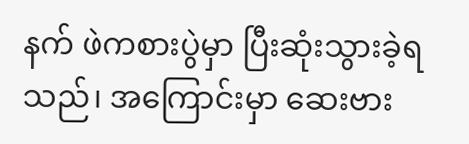နက် ဖဲကစားပွဲမှာ ပြီးဆုံးသွားခဲ့ရသည်၊ အကြောင်းမှာ ဆေးဗား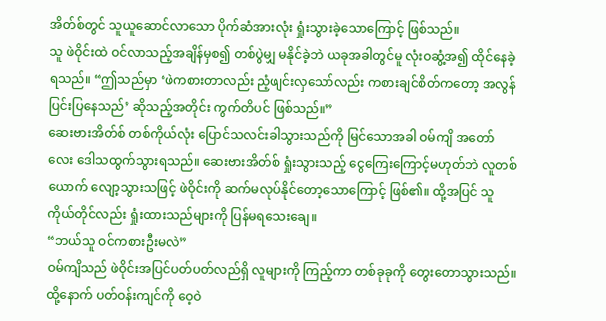အိတ်စ်တွင် သူယူဆောင်လာသော ပိုက်ဆံအားလုံး ရှုံးသွားခဲ့သောကြောင့် ဖြစ်သည်။
သူ ဖဲဝိုင်းထဲ ဝင်လာသည့်အချိန်မှစ၍ တစ်ပွဲမျှ မနိုင်ခဲ့ဘဲ ယခုအခါတွင်မူ လုံးဝဆွံ့အ၍ ထိုင်နေခဲ့ရသည်။ “ဤသည်မှာ ‘ဖဲကစားတာလည်း ညံ့ဖျင်းလှသော်လည်း ကစားချင်စိတ်ကတော့ အလွန်ပြင်းပြနေသည်’ ဆိုသည့်အတိုင်း ကွက်တိပင် ဖြစ်သည်။”
ဆေးဗားအိတ်စ် တစ်ကိုယ်လုံး ပြောင်သလင်းခါသွားသည်ကို မြင်သောအခါ ဝမ်ကျိ အတော်လေး ဒေါသထွက်သွားရသည်။ ဆေးဗားအိတ်စ် ရှုံးသွားသည့် ငွေကြေးကြောင့်မဟုတ်ဘဲ လူတစ်ယောက် လျော့သွားသဖြင့် ဖဲဝိုင်းကို ဆက်မလုပ်နိုင်တော့သောကြောင့် ဖြစ်၏။ ထို့အပြင် သူကိုယ်တိုင်လည်း ရှုံးထားသည်များကို ပြန်မရသေးချေ။
“ဘယ်သူ ဝင်ကစားဦးမလဲ”
ဝမ်ကျိသည် ဖဲဝိုင်းအပြင်ပတ်ပတ်လည်ရှိ လူများကို ကြည့်ကာ တစ်ခုခုကို တွေးတောသွားသည်။ ထို့နောက် ပတ်ဝန်းကျင်ကို ဝေ့ဝဲ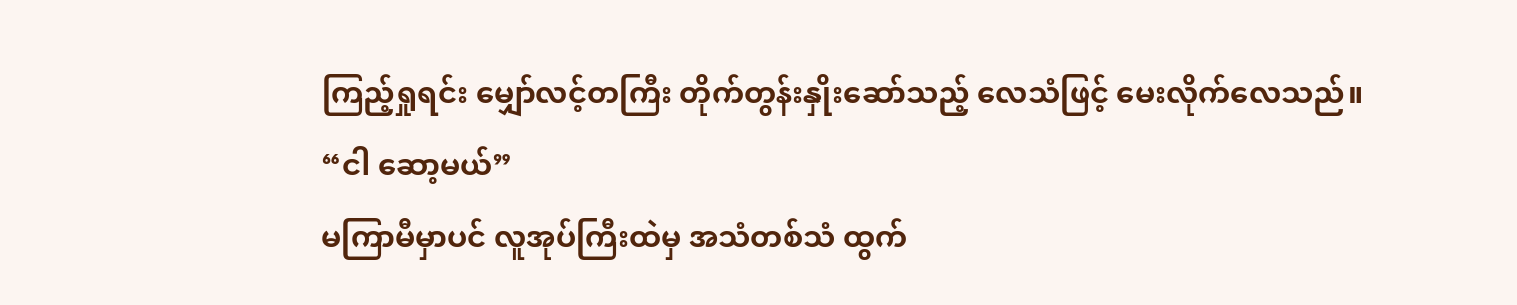ကြည့်ရှုရင်း မျှော်လင့်တကြီး တိုက်တွန်းနှိုးဆော်သည့် လေသံဖြင့် မေးလိုက်လေသည်။
“ငါ ဆော့မယ်”
မကြာမီမှာပင် လူအုပ်ကြီးထဲမှ အသံတစ်သံ ထွက်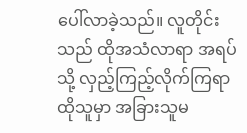ပေါ်လာခဲ့သည်။ လူတိုင်းသည် ထိုအသံလာရာ အရပ်သို့ လှည့်ကြည့်လိုက်ကြရာ ထိုသူမှာ အခြားသူမ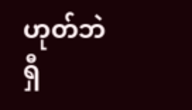ဟုတ်ဘဲ ရှီ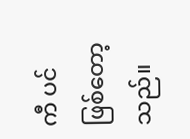ကီ ပင် ဖြစ်တော့သည်။